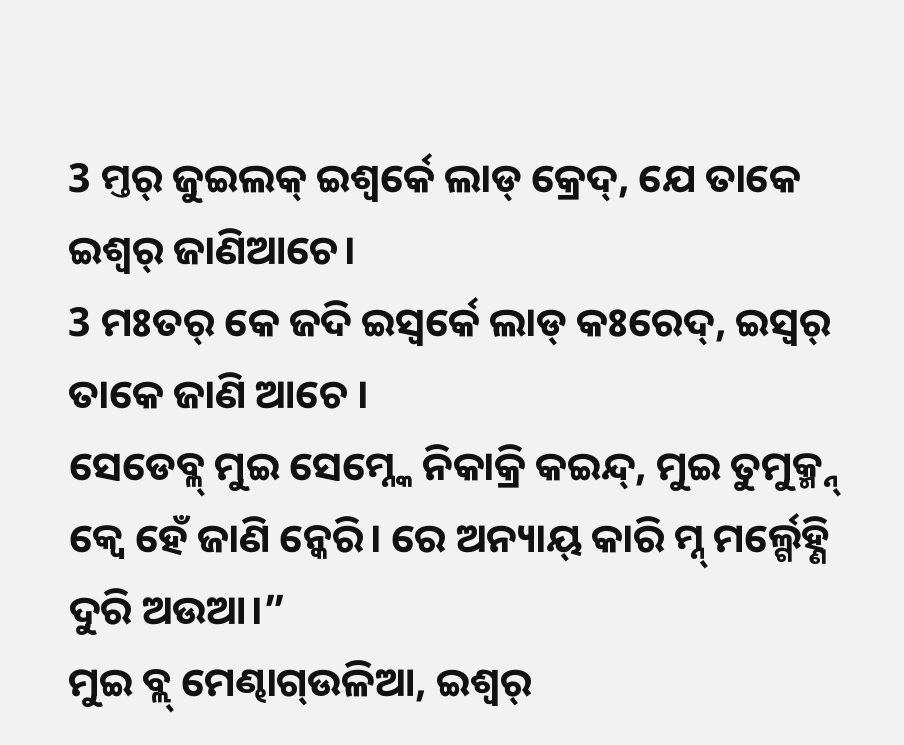3 ମ୍ତର୍ ଜୁଇଲକ୍ ଇଶ୍ଵର୍କେ ଲାଡ୍ କ୍ରେଦ୍, ଯେ ତାକେ ଇଶ୍ଵର୍ ଜାଣିଆଚେ।
3 ମଃତର୍ କେ ଜଦି ଇସ୍ୱର୍କେ ଲାଡ୍ କଃରେଦ୍, ଇସ୍ୱର୍ ତାକେ ଜାଣି ଆଚେ ।
ସେଡେବ୍ଳ୍ ମୁଇ ସେମ୍ନ୍କେ ନିକାକ୍ରି କଇନ୍ଦ୍, ମୁଇ ତୁମୁକ୍ମ୍ନ୍ କ୍ବେ ହେଁ ଜାଣି ନ୍କେରି। ରେ ଅନ୍ୟାୟ୍ କାରି ମ୍ନ୍ ମର୍ଲ୍ଗେହ୍ଣି ଦୁରି ଅଉଆ।”
ମୁଇ ବ୍ଲ୍ ମେଣ୍ଢାଗ୍ଉଳିଆ, ଇଶ୍ୱର୍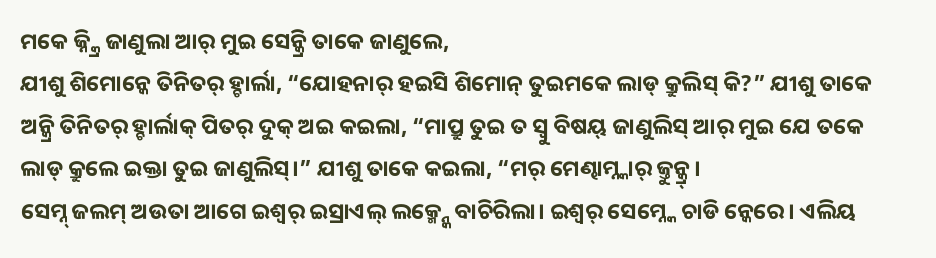ମକେ ଜ୍ନ୍କ୍ରି ଜାଣୁଲା ଆର୍ ମୁଇ ସେନ୍କ୍ରି ତାକେ ଜାଣୁଲେ,
ଯୀଶୁ ଶିମୋନ୍କେ ତିନିତର୍ ହ୍ଚାର୍ଲା, “ଯୋହନାର୍ ହଇସି ଶିମୋନ୍ ତୁଇମକେ ଲାଡ୍ କ୍ରୁଲିସ୍ କି?” ଯୀଶୁ ତାକେ ଅନ୍କ୍ରି ତିନିତର୍ ହ୍ଚାର୍ଲାକ୍ ପିତର୍ ଦୁକ୍ ଅଇ କଇଲା, “ମାପ୍ରୁ ତୁଇ ତ ସ୍ବୁ ବିଷୟ୍ ଜାଣୁଲିସ୍ ଆର୍ ମୁଇ ଯେ ତକେ ଲାଡ୍ କ୍ରୁଲେ ଇକ୍ତା ତୁଇ ଜାଣୁଲିସ୍।” ଯୀଶୁ ତାକେ କଇଲା, “ମର୍ ମେଣ୍ଢାମ୍ନ୍କାର୍ ଜ୍ତୁନ୍କ୍ର୍।
ସେମ୍ନ୍ ଜଲମ୍ ଅଉତା ଆଗେ ଇଶ୍ଵର୍ ଇସ୍ରାଏଲ୍ ଲକ୍ମ୍ନ୍କେ ବାଚିରିଲା। ଇଶ୍ଵର୍ ସେମ୍ନ୍କେ ଚାଡି ନ୍କେରେ। ଏଲିୟ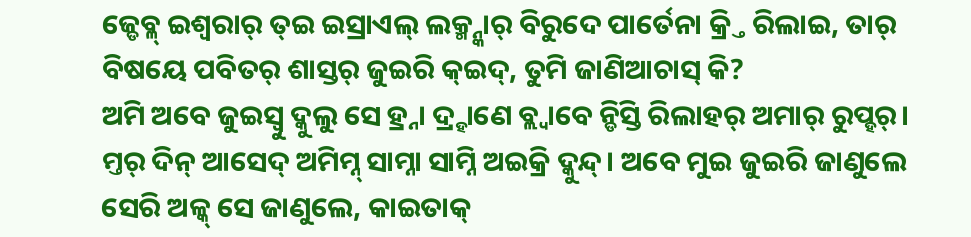ଜ୍ଡେବ୍ଳ୍ ଇଶ୍ଵରାର୍ ତ୍ଇ ଇସ୍ରାଏଲ୍ ଲକ୍ମ୍ନ୍କାର୍ ବିରୁଦେ ପାର୍ତେନା କ୍ର୍ତି ରିଲାଇ, ତାର୍ ବିଷୟେ ପବିତର୍ ଶାସ୍ତର୍ ଜୁଇରି କ୍ଇଦ୍, ତୁମି ଜାଣିଆଚାସ୍ କି?
ଅମି ଅବେ ଜୁଇସ୍ବୁ ଦ୍କୁଲୁ ସେ ହ୍ର୍ନା ଦ୍ର୍ହାଣେ ବ୍ଲ୍ବାବେ ନ୍ଡିସ୍ତି ରିଲାହର୍ ଅମାର୍ ରୁପ୍ହର୍। ମ୍ତର୍ ଦିନ୍ ଆସେଦ୍ ଅମିମ୍ନ୍ ସାମ୍ନା ସାମ୍ନି ଅଇକ୍ରି ଦ୍କୁନ୍ଦ୍। ଅବେ ମୁଇ ଜୁଇରି ଜାଣୁଲେ ସେରି ଅଳ୍କ୍ ସେ ଜାଣୁଲେ, କାଇତାକ୍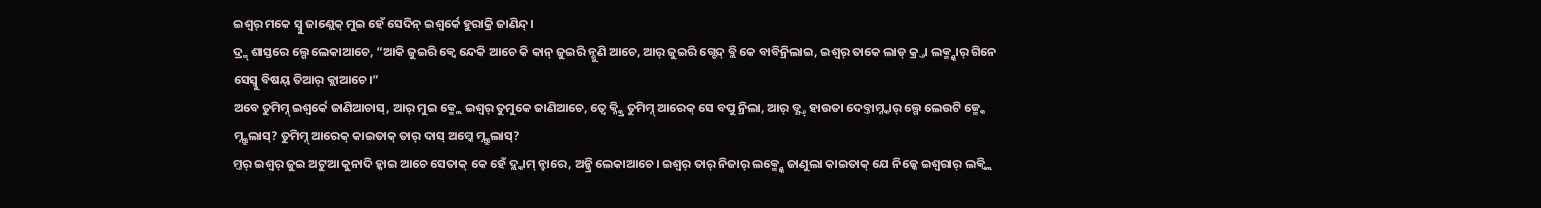ଇଶ୍ଵର୍ ମକେ ସ୍ବୁ ଜାଣ୍ଲେକ୍ ମୁଇ ହେଁ ସେଦିନ୍ ଇଶ୍ଵର୍କେ ହୁରାକ୍ରି ଜାଣିନ୍ଦ୍।
ଦ୍ର୍ମ୍ ଶାସ୍ତରେ ଲ୍ଗେ ଲେକାଆଚେ, “ଆକି ଜୁଇରି କ୍ବେ ନ୍ଦେକି ଆଚେ କି କାନ୍ ଜୁଇରି ନ୍ଶୁଣି ଆଚେ, ଆର୍ ଜୁଇରି ଗ୍ଟେଦ୍ ବ୍ଲି କେ ବାବିନ୍ରିଲାଇ, ଇଶ୍ଵର୍ ତାକେ ଲାଡ୍ କ୍ର୍ତା ଲକ୍ମ୍ନ୍କାର୍ ଗିନେ ସେସ୍ବୁ ବିଷୟ୍ ତିଆର୍ କ୍ଲାଆଚେ।”
ଅବେ ତୁମିମ୍ନ୍ ଇଶ୍ଵର୍କେ ଜାଣିଆଚାସ୍, ଆର୍ ମୁଇ କ୍ମ୍ଲେ ଇଶ୍ଵର୍ ତୁମୁକେ ଜାଣିଆଚେ, ତ୍ବେ କ୍ନ୍କ୍ରି ତୁମିମ୍ନ୍ ଆରେକ୍ ସେ ବପୁ ନ୍ରିଲା, ଆର୍ ଡ୍ଣ୍ତ୍ ହାଉତା ଦେବ୍ତାମ୍ନ୍କାର୍ ଲ୍ଗେ ଲେଉଟି ଜ୍ମ୍କେ ମ୍ନ୍କ୍ରୁଲାସ୍? ତୁମିମ୍ନ୍ ଆରେକ୍ କାଇତାକ୍ ତାର୍ ଦାସ୍ ଅମ୍କେ ମ୍ନ୍କ୍ରୁଲାସ୍?
ମ୍ତର୍ ଇଶ୍ଵର୍ ଜୁଇ ଅଟୁଆ କୁନାଦି ହ୍କାଇ ଆଚେ ସେତାକ୍ କେ ହେଁ ଦ୍ଲ୍କାମ୍ ନ୍ହାରେ, ଅନ୍କ୍ରି ଲେକାଆଚେ। ଇଶ୍ଵର୍ ତାର୍ ନିଜାର୍ ଲକ୍ମ୍ନ୍କେ ଜାଣୁଲା କାଇତାକ୍ ଯେ ନିଜ୍କେ ଇଶ୍ଵରାର୍ ଲକ୍ବ୍ଲି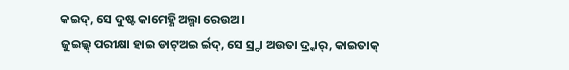କଇଦ୍, ସେ ଦୁଷ୍ଟ କାମେହ୍ଣି ଅଲ୍ଗା ରେଉଅ।
ଜୁଇଲ୍କ୍ ପରୀକ୍ଷା ହାଇ ଡାଟ୍ଅଇ ର୍ଇଦ୍, ସେ ସ୍ର୍ଦା ଅଉତା ଦ୍ର୍କାର୍, କାଇତାକ୍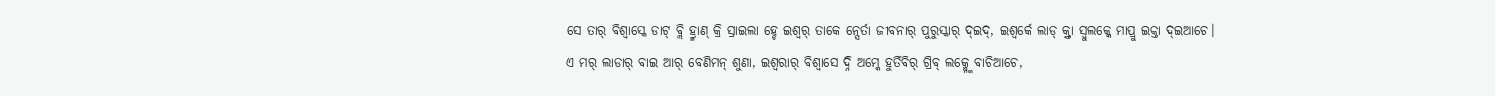ସେ ତାର୍ ବିଶ୍ବାସ୍କେ ଡାଟ୍ ବ୍ଲି ହ୍ର୍ମାଣ୍ କ୍ରି ସ୍ରାଇଲା ହ୍ଚେ ଇଶ୍ଵର୍ ତାକେ ନ୍ସେର୍ତା ଜୀବନାର୍ ପୁରୁସ୍କାର୍ ଦ୍ଇଦ୍, ଇଶ୍ଵର୍କେ ଲାଡ୍ କ୍ର୍ତା ସ୍ବୁଲକ୍କେ ମାପ୍ରୁ ଇକ୍ତା ଦ୍ଇଆଚେ।
ଏ ମର୍ ଲାଡାର୍ ବାଇ ଆର୍ ବେଣିମନ୍ ଶୁଣା, ଇଶ୍ଵରାର୍ ବିଶ୍ବାସେ ଦ୍ନି ଅମ୍କେ ହୁର୍ତିବିର୍ ଗ୍ରିବ୍ ଲକ୍ମ୍ନ୍କେ ବାଚିଆଚେ,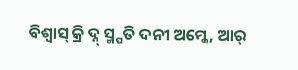ବିଶ୍ବାସ୍ କ୍ରି ଦ୍ନ୍ ସ୍ମ୍ପତି ଦନୀ ଅମ୍କେ, ଆର୍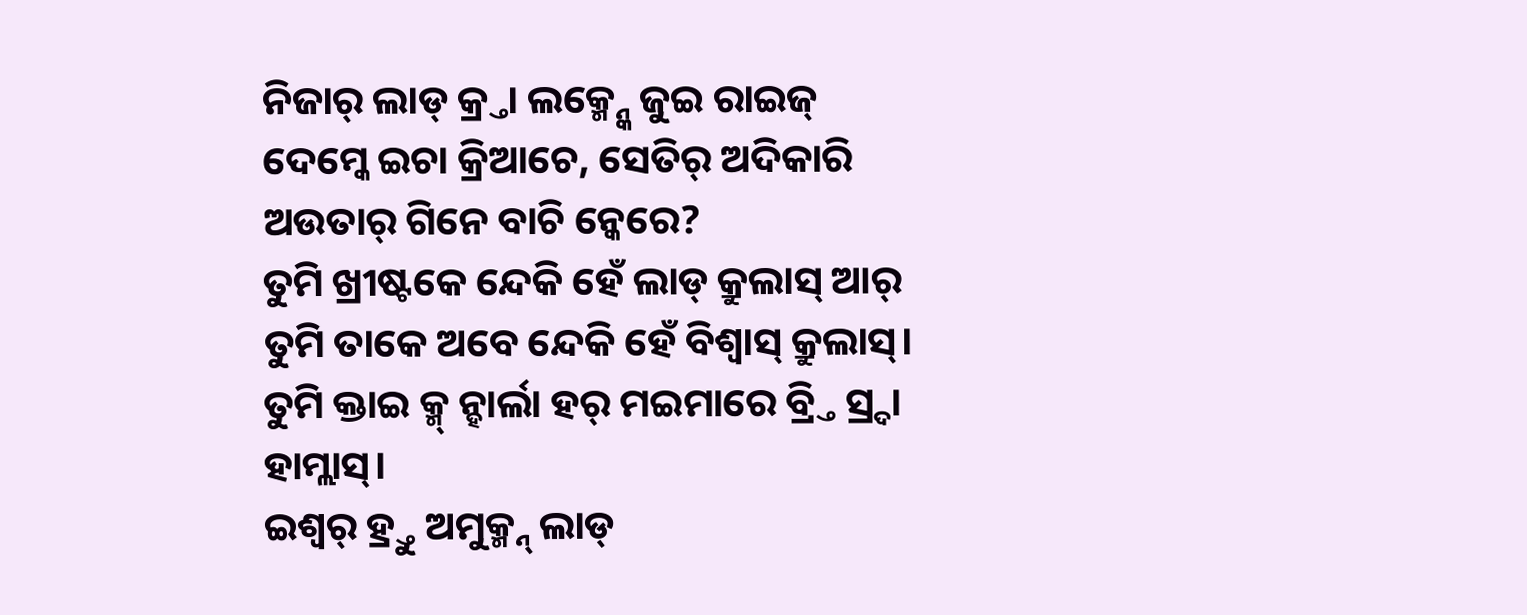ନିଜାର୍ ଲାଡ୍ କ୍ର୍ତା ଲକ୍ମ୍ନ୍କେ ଜୁଇ ରାଇଜ୍ ଦେମ୍କେ ଇଚା କ୍ରିଆଚେ, ସେତିର୍ ଅଦିକାରି ଅଉତାର୍ ଗିନେ ବାଚି ନ୍କେରେ?
ତୁମି ଖ୍ରୀଷ୍ଟକେ ନ୍ଦେକି ହେଁ ଲାଡ୍ କ୍ରୁଲାସ୍ ଆର୍ ତୁମି ତାକେ ଅବେ ନ୍ଦେକି ହେଁ ବିଶ୍ବାସ୍ କ୍ରୁଲାସ୍। ତୁମି କ୍ତାଇ କ୍ମ୍ ନ୍ହାର୍ଲା ହର୍ ମଇମାରେ ବ୍ର୍ତି ସ୍ର୍ଦା ହାମ୍ଲାସ୍।
ଇଶ୍ଵର୍ ହ୍ର୍ତୁ ଅମୁକ୍ମ୍ନ୍ ଲାଡ୍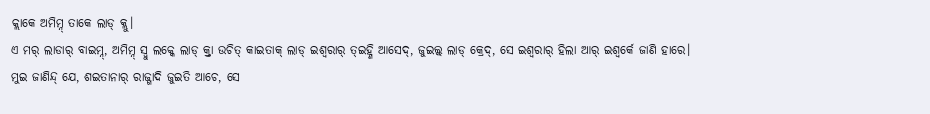କ୍ଲାକେ ଅମିମ୍ନ୍ ତାକେ ଲାଡ୍ କ୍ଲୁ।
ଏ ମର୍ ଲାଡାର୍ ବାଇମ୍ନ୍, ଅମିମ୍ନ୍ ସ୍ବୁ ଲକ୍କେ ଲାଡ୍ କ୍ର୍ତା ଉଚିତ୍ କାଇତାକ୍ ଲାଡ୍ ଇଶ୍ଵରାର୍ ତ୍ଇହ୍ଣି ଆସେଦ୍, ଜୁଇଲ୍କ୍ ଲାଡ୍ କ୍ରେଦ୍, ସେ ଇଶ୍ଵରାର୍ ହିଲା ଆର୍ ଇଶ୍ଵର୍କେ ଜାଣି ହାରେ।
ମୁଇ ଜାଣିନ୍ଦ୍ ଯେ, ଶଇତାନାର୍ ରାଜ୍ଗାଦି ଜୁଇତି ଆଚେ, ସେ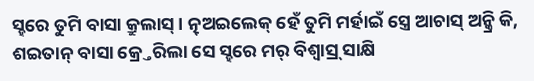ସ୍ହରେ ତୁମି ବାସା କ୍ରୁଲାସ୍। ତ୍ନ୍ଅଇଲେକ୍ ହେଁ ତୁମି ମର୍ହାଇଁ ସ୍ତ୍ରେ ଆଚାସ୍ ଅନ୍କ୍ରି କି, ଶଇତାନ୍ ବାସା କ୍ର୍ତେରିଲା ସେ ସ୍ହରେ ମର୍ ବିଶ୍ବାସ୍ର୍ ସାକ୍ଷି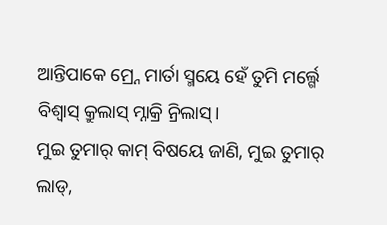ଆନ୍ତିପାକେ ମ୍ର୍ନେ ମାର୍ତା ସ୍ମୟେ ହେଁ ତୁମି ମର୍ଲ୍ଗେ ବିଶ୍ବାସ୍ କ୍ରୁଲାସ୍ ମ୍ନାକ୍ରି ନ୍ରିଲାସ୍।
ମୁଇ ତୁମାର୍ କାମ୍ ବିଷୟେ ଜାଣି, ମୁଇ ତୁମାର୍ ଲାଡ୍,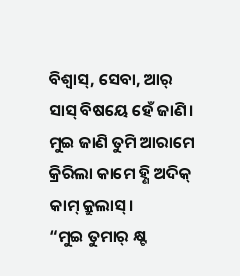ବିଶ୍ବାସ୍, ସେବା, ଆର୍ ସାସ୍ ବିଷୟେ ହେଁ ଜାଣି। ମୁଇ ଜାଣି ତୁମି ଆରାମେ କ୍ରିରିଲା କାମେ ହ୍ଣି ଅଦିକ୍ କାମ୍ କ୍ରୁଲାସ୍।
“ମୁଇ ତୁମାର୍ କ୍ଷ୍ଟ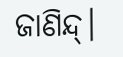ଜାଣିନ୍ଦ୍।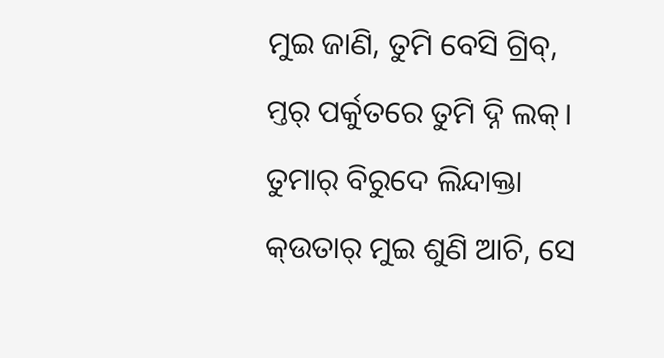ମୁଇ ଜାଣି, ତୁମି ବେସି ଗ୍ରିବ୍, ମ୍ତର୍ ପର୍କୁତରେ ତୁମି ଦ୍ନି ଲକ୍। ତୁମାର୍ ବିରୁଦେ ଲିନ୍ଦାକ୍ତା କ୍ଉତାର୍ ମୁଇ ଶୁଣି ଆଚି, ସେ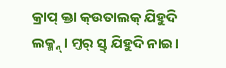କ୍ରାପ୍ କ୍ତା କ୍ଉତାଲକ୍ ଯିହୁଦି ଲକ୍ମ୍ନ୍। ମ୍ତର୍ ସ୍ତ୍ ଯିହୁଦି ନାଇ।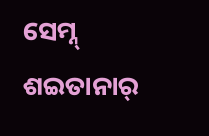ସେମ୍ନ୍ ଶଇତାନାର୍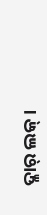ଦ୍ଳାର୍ ଲକ୍।